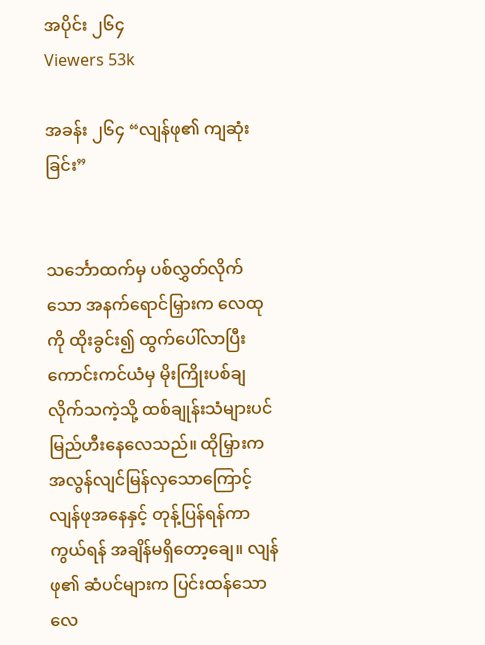အပိုင်း ၂၆၄
Viewers 53k

အခန်း ၂၆၄ “လျန်ဖု၏ ကျဆုံးခြင်း”


သင်္ဘောထက်မှ ပစ်လွှတ်လိုက်သော အနက်ရောင်မြှားက လေထုကို ထိုးခွင်း၍ ထွက်ပေါ်လာပြီး ကောင်းကင်ယံမှ မိုးကြိုးပစ်ချလိုက်သကဲ့သို့ ထစ်ချုန်းသံများပင် မြည်ဟီးနေလေသည်။ ထိုမြှားက အလွန်လျင်မြန်လှသောကြောင့် လျန်ဖုအနေနှင့် တုန့်ပြန်ရန်ကာကွယ်ရန် အချိန်မရှိတော့ချေ။ လျန်ဖု၏ ဆံပင်များက ပြင်းထန်သော လေ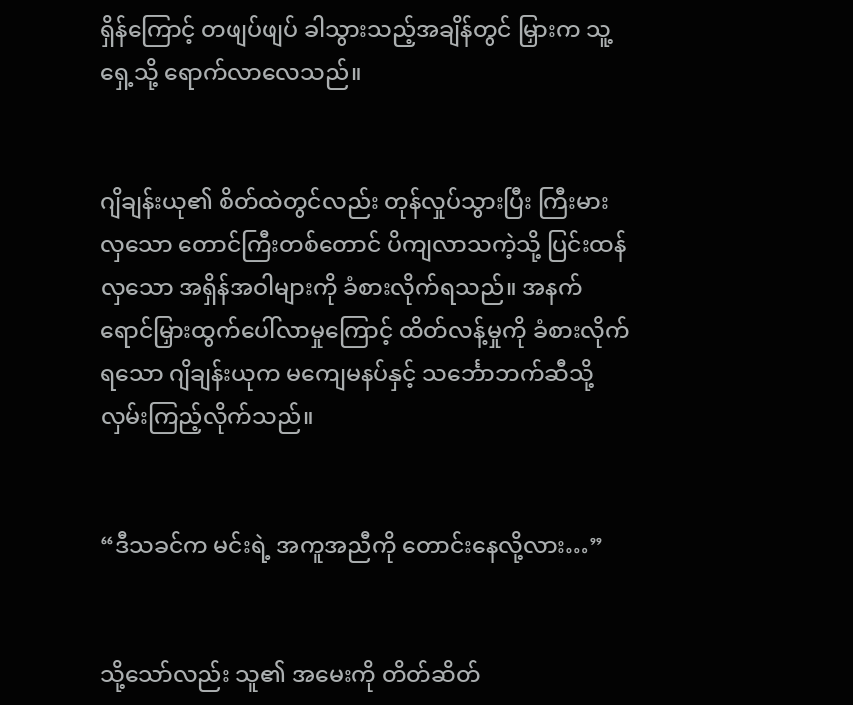ရှိန်ကြောင့် တဖျပ်ဖျပ် ခါသွားသည့်အချိန်တွင် မြှားက သူ့ရှေ့သို့ ရောက်လာလေသည်။


ဂျိချန်းယု၏ စိတ်ထဲတွင်လည်း တုန်လှုပ်သွားပြီး ကြီးမားလှသော တောင်ကြီးတစ်တောင် ပိကျလာသကဲ့သို့ ပြင်းထန်လှသော အရှိန်အဝါများကို ခံစားလိုက်ရသည်။ အနက်ရောင်မြှားထွက်ပေါ်လာမှုကြောင့် ထိတ်လန့်မှုကို ခံစားလိုက်ရသော ဂျိချန်းယုက မကျေမနပ်နှင့် သင်္ဘောဘက်ဆီသို့ လှမ်းကြည့်လိုက်သည်။


“ဒီသခင်က မင်းရဲ့ အကူအညီကို တောင်းနေလို့လား…”


သို့သော်လည်း သူ၏ အမေးကို တိတ်ဆိတ်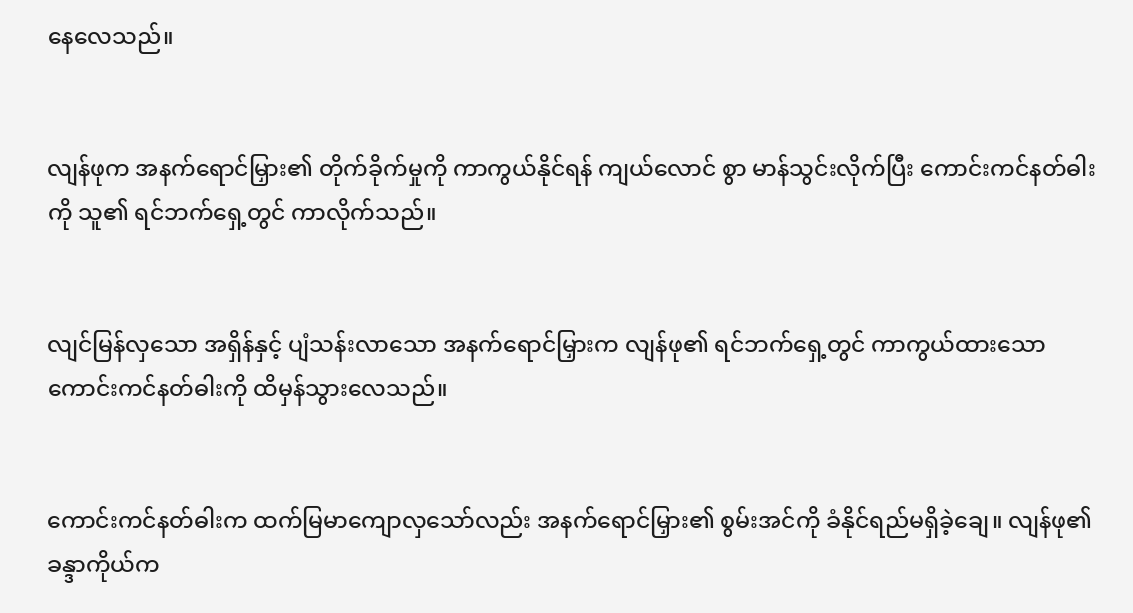နေလေသည်။


လျန်ဖုက အနက်ရောင်မြှား၏ တိုက်ခိုက်မှုကို ကာကွယ်နိုင်ရန် ကျယ်လောင် စွာ မာန်သွင်းလိုက်ပြီး ကောင်းကင်နတ်ဓါးကို သူ၏ ရင်ဘက်ရှေ့တွင် ကာလိုက်သည်။


လျင်မြန်လှသော အရှိန်နှင့် ပျံသန်းလာသော အနက်ရောင်မြှားက လျန်ဖု၏ ရင်ဘက်ရှေ့တွင် ကာကွယ်ထားသော ကောင်းကင်နတ်ဓါးကို ထိမှန်သွားလေသည်။


ကောင်းကင်နတ်ဓါးက ထက်မြမာကျောလှသော်လည်း အနက်ရောင်မြှား၏ စွမ်းအင်ကို ခံနိုင်ရည်မရှိခဲ့ချေ။ လျန်ဖု၏ ခန္ဒာကိုယ်က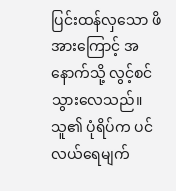ပြင်းထန်လှသော ဖိအားကြောင့် အနောက်သို့ လွင့်စင်သွားလေသည်။ သူ၏ ပုံရိပ်က ပင်လယ်ရေမျက်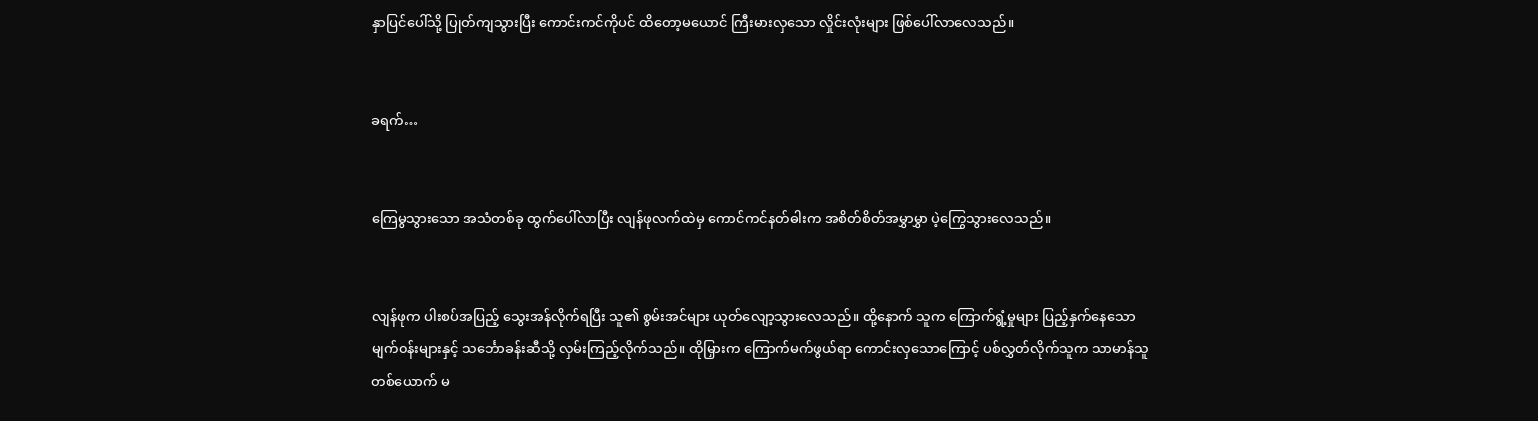နှာပြင်ပေါ်သို့ ပြုတ်ကျသွားပြီး ကောင်းကင်ကိုပင် ထိတော့မယောင် ကြီးမားလှသော လှိုင်းလုံးများ ဖြစ်ပေါ်လာလေသည်။


ခရက်…


ကြေမွသွားသော အသံတစ်ခု ထွက်ပေါ်လာပြီး လျန်ဖုလက်ထဲမှ ကောင်ကင်နတ်ဓါးက အစိတ်စိတ်အမွှာမွှာ ပဲ့ကြွေသွားလေသည်။


လျန်ဖုက ပါးစပ်အပြည့် သွေးအန်လိုက်ရပြီး သူ၏ စွမ်းအင်များ ယုတ်လျော့သွားလေသည်။ ထို့နောက် သူက ကြောက်ရွံ့မှုများ ပြည့်နှက်နေသော မျက်၀န်းများနှင့် သင်္ဘောခန်းဆီသို့ လှမ်းကြည့်လိုက်သည်။ ထိုမြှားက ကြောက်မက်ဖွယ်ရာ ကောင်းလှသောကြောင့် ပစ်လွှတ်လိုက်သူက သာမာန်သူတစ်ယောက် မ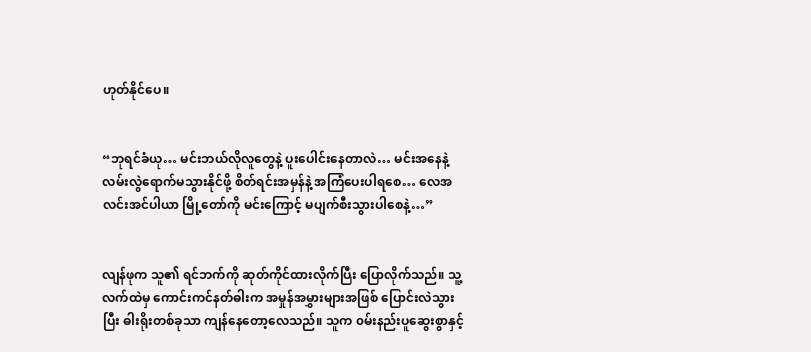ဟုတ်နိုင်ပေ။


“ဘုရင်ခံယု… မင်းဘယ်လိုလူတွေနဲ့ ပူးပေါင်းနေတာလဲ… မင်းအနေနဲ့ လမ်းလွဲရောက်မသွားနိုင်ဖို့ စိတ်ရင်းအမှန်နဲ့ အကြံပေးပါရစေ… လေအလင်းအင်ပါယာ မြို့တော်ကို မင်းကြောင့် မပျက်စီးသွားပါစေနဲ့…”


လျန်ဖုက သူ၏ ရင်ဘက်ကို ဆုတ်ကိုင်ထားလိုက်ပြီး ပြောလိုက်သည်။ သူ့လက်ထဲမှ ကောင်းကင်နတ်ဓါးက အမှုန်အမွှားများအဖြစ် ပြောင်းလဲသွားပြီး ဓါးရိုးတစ်ခုသာ ကျန်နေတော့လေသည်။ သူက ၀မ်းနည်းပူဆွေးစွာနှင့်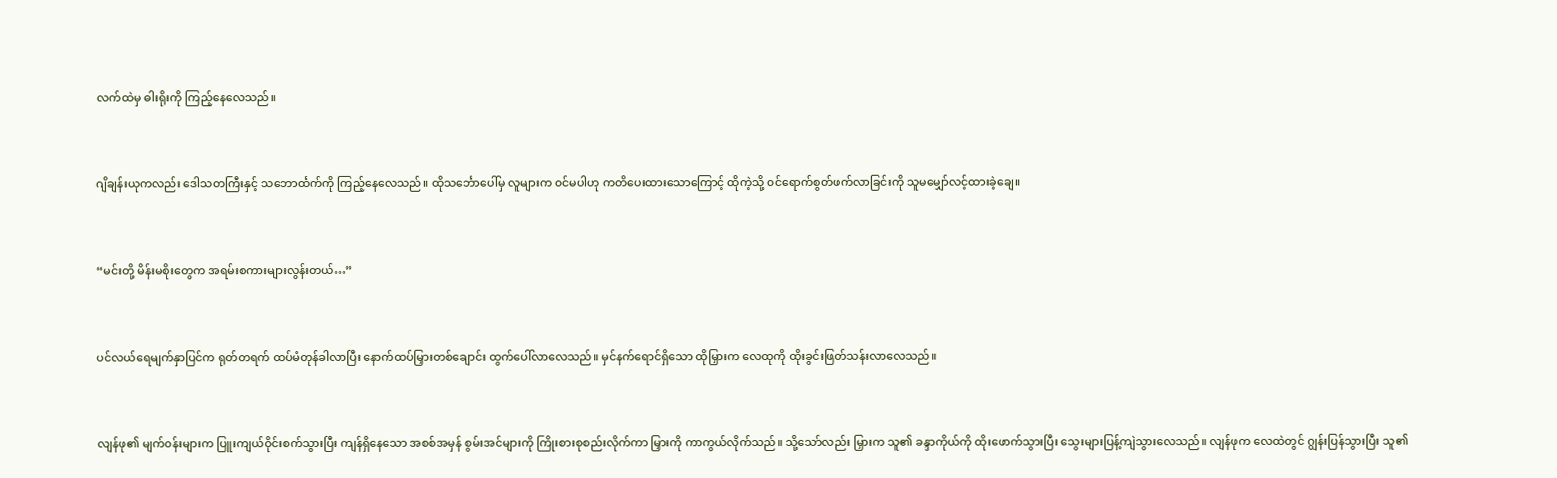လက်ထဲမှ ဓါးရိုးကို ကြည့်နေလေသည်။


ဂျိချန်းယုကလည်း ဒေါသတကြီးနှင့် သဘောင်္ထက်ကို ကြည့်နေလေသည်။ ထိုသင်္ဘောပေါ်မှ လူများက ၀င်မပါဟု ကတိပေးထားသောကြောင့် ထိုကဲ့သို့ ၀င်ရောက်စွတ်ဖက်လာခြင်းကို သူမမျှော်လင့်ထားခဲ့ချေ။


“မင်းတို့ မိန်းမစိုးတွေက အရမ်းစကားများလွန်းတယ်…”


ပင်လယ်ရေမျက်နှာပြင်က ရုတ်တရက် ထပ်မံတုန်ခါလာပြီး နောက်ထပ်မြှားတစ်ချောင်း ထွက်ပေါ်လာလေသည်။ မှင်နက်ရောင်ရှိသော ထိုမြှားက လေထုကို ထိုးခွင်းဖြတ်သန်းလာလေသည်။


လျန်ဖု၏ မျက်၀န်းများက ပြူးကျယ်ဝိုင်းစက်သွားပြီး ကျန်ရှိနေသော အစစ်အမှန် စွမ်းအင်များကို ကြိုးစားစုစည်းလိုက်ကာ မြှားကို ကာကွယ်လိုက်သည်။ သို့သော်လည်း မြှားက သူ၏ ခန္ဒာကိုယ်ကို ထိုးဖောက်သွားပြီး သွေးများပြန့်ကျဲသွားလေသည်။ လျန်ဖုက လေထဲတွင် ဂျွန်းပြန်သွားပြီး သူ၏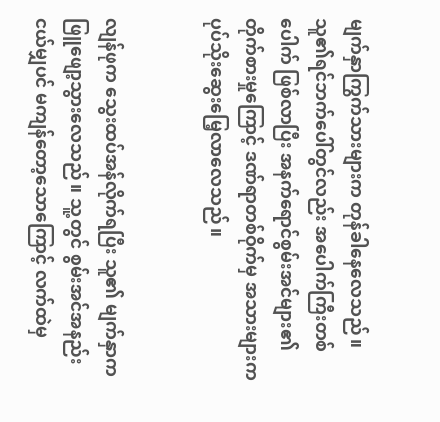မျက်နှာကြွက်သားများက တုန်ခါနေလေသည်။ သူ၏ရင်ဘက်ပေါ်တွင်လည်း အပေါက်ကြီးတစ်ပေါက် ဖြစ်လာပြီး အနက်ရောင်စွမ်းအင်များ၏ တိုက်စားမှုကြောင့် ဒဏ်ရာတစ်ဝိုက်မှ အသားများက ပုပ်သိုးဆွေးမြေ့လာလေသည်။


လျန်ဖုက သွေးထပ်အန်လိုက်ရပြီး သူ၏ မျက်နှာက ဖြူဖျော့သွားလေသည်။ သူ့တွင် စွမ်းအင်အနည်းငယ်မျှပင် မကျန်တော့သောကြောင့် လက်ထဲမှ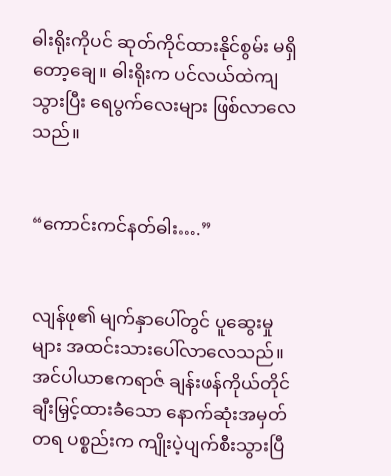ဓါးရိုးကိုပင် ဆုတ်ကိုင်ထားနိုင်စွမ်း မရှိတော့ချေ။ ဓါးရိုးက ပင်လယ်ထဲကျသွားပြီး ရေပွက်လေးများ ဖြစ်လာလေသည်။


“ကောင်းကင်နတ်ဓါး….”


လျန်ဖု၏ မျက်နှာပေါ်တွင် ပူဆွေးမှုများ အထင်းသားပေါ်လာလေသည်။ အင်ပါယာဧကရာဇ် ချန်းဖန်ကိုယ်တိုင် ချီးမြှင့်ထားခဲံသော နောက်ဆုံးအမှတ်တရ ပစ္စည်းက ကျိုးပဲ့ပျက်စီးသွားပြီ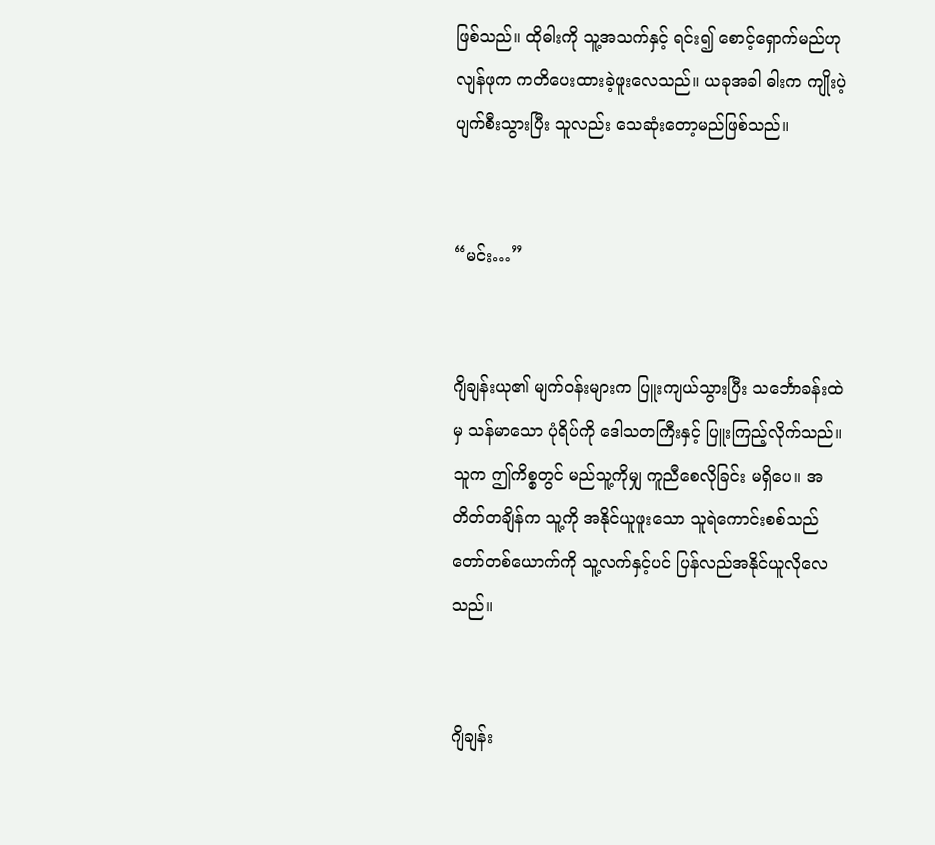ဖြစ်သည်။ ထိုဓါးကို သူ့အသက်နှင့် ရင်း၍ စောင့်ရှောက်မည်ဟု လျန်ဖုက ကတိပေးထားခဲ့ဖူးလေသည်။ ယခုအခါ ဓါးက ကျိုးပဲ့ပျက်စီးသွားပြီး သူလည်း သေဆုံးတော့မည်ဖြစ်သည်။


“မင်း…”


ဂျိချန်းယု၏ မျက်၀န်းများက ပြူးကျယ်သွားပြီး သင်္ဘောခန်းထဲမှ သန်မာသော ပုံရိပ်ကို ဒေါသတကြီးနှင့် ပြူးကြည့်လိုက်သည်။ သူက ဤကိစ္စတွင် မည်သူ့ကိုမျှ ကူညီစေလိုခြင်း မရှိပေ။ အတိတ်တချိန်က သူ့ကို အနိုင်ယူဖူးသော သူရဲကောင်းစစ်သည်တော်တစ်ယောက်ကို သူ့လက်နှင့်ပင် ပြန်လည်အနိုင်ယူလိုလေသည်။


ဂျိချန်း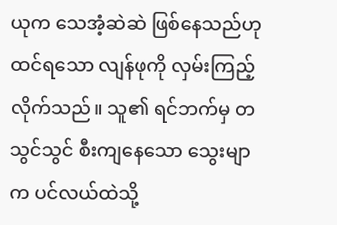ယုက သေအံ့ဆဲဆဲ ဖြစ်နေသည်ဟု ထင်ရသော လျန်ဖုကို လှမ်းကြည့်လိုက်သည်။ သူ၏ ရင်ဘက်မှ တသွင်သွင် စီးကျနေသော သွေးမျာက ပင်လယ်ထဲသို့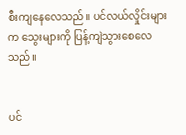စီးကျနေလေသည်။ ပင်လယ်လှိုင်းများက သွေးများကို ပြန့်ကျဲသွားစေလေသည်။


ပင်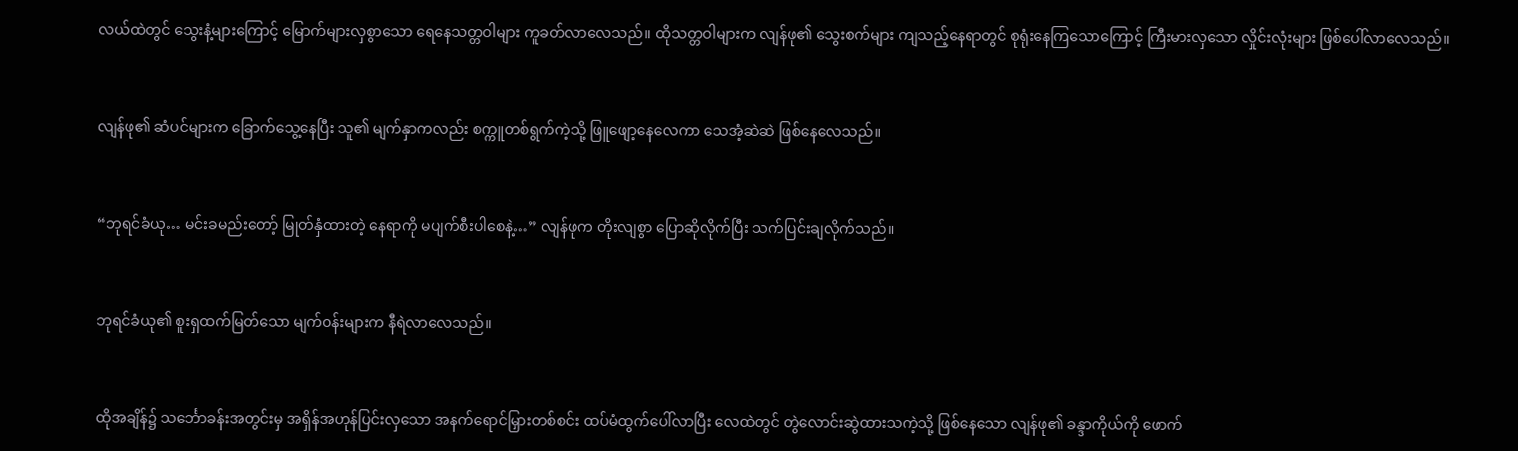လယ်ထဲတွင် သွေးနံ့များကြောင့် မြောက်များလှစွာသော ရေနေသတ္တဝါများ ကူခတ်လာလေသည်။ ထိုသတ္တဝါများက လျန်ဖု၏ သွေးစက်များ ကျသည့်နေရာတွင် စုရုံးနေကြသောကြောင့် ကြီးမားလှသော လှိုင်းလုံးများ ဖြစ်ပေါ်လာလေသည်။


လျန်ဖု၏ ဆံပင်များက ခြောက်သွေ့နေပြီး သူ၏ မျက်နှာကလည်း စက္ကူတစ်ရွက်ကဲ့သို့ ဖြူဖျော့နေလေကာ သေအံ့ဆဲဆဲ ဖြစ်နေလေသည်။


“ဘုရင်ခံယု… မင်းခမည်းတော့် မြုတ်နှံထားတဲ့ နေရာကို မပျက်စီးပါစေနဲ့…” လျန်ဖုက တိုးလျစွာ ပြောဆိုလိုက်ပြီး သက်ပြင်းချလိုက်သည်။


ဘုရင်ခံယု၏ စူးရှထက်မြတ်သော မျက်၀န်းများက နီရဲလာလေသည်။


ထိုအချိန်၌ သင်္ဘောခန်းအတွင်းမှ အရှိန်အဟုန်ပြင်းလှသော အနက်ရောင်မြှားတစ်စင်း ထပ်မံထွက်ပေါ်လာပြီး လေထဲတွင် တွဲလောင်းဆွဲထားသကဲ့သို့ ဖြစ်နေသော လျန်ဖု၏ ခန္ဒာကိုယ်ကို ဖောက်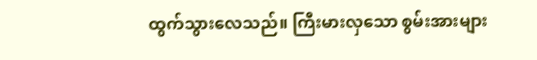ထွက်သွားလေသည်။ ကြီးမားလှသော စွမ်းအားများ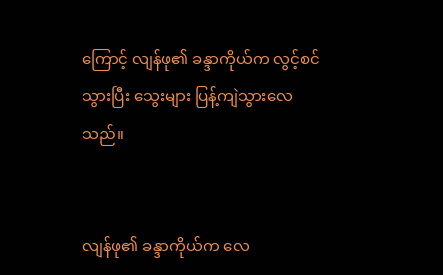ကြောင့် လျန်ဖု၏ ခန္ဒာကိုယ်က လွင့်စင်သွားပြီး သွေးများ ပြန့်ကျဲသွားလေသည်။


လျန်ဖု၏ ခန္ဒာကိုယ်က လေ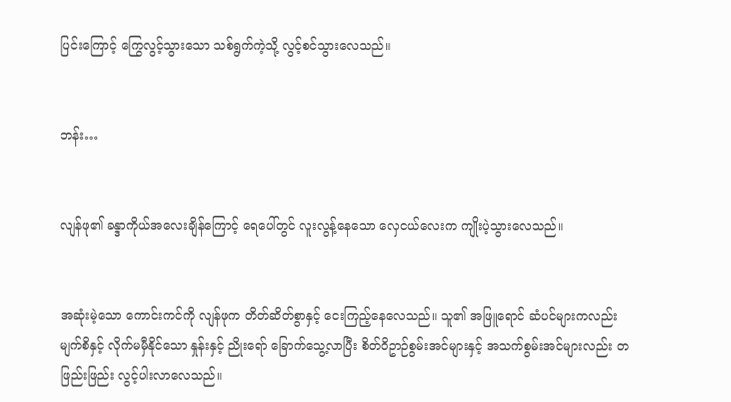ပြင်းကြောင့် ကြွေလွင့်သွားသော သစ်ရွက်ကဲ့သို့ လွင့်စင်သွားလေသည်။


ဘန်း…


လျန်ဖု၏ ခန္ဒာကိုယ်အလေးချိန်ကြောင့် ရေပေါ်တွင် လူးလွန့်နေသော လှေငယ်လေးက ကျိုးပဲ့သွားလေသည်။


အဆုံးမဲ့သော ကောင်းကင်ကို လျန်ဖုက တိတ်ဆိတ်စွာနှင့် ငေးကြည့်နေလေသည်။ သူ၏ အဖြူရောင် ဆံပင်များကလည်း မျက်စိနှင့် လိုက်မမှီနိုင်သော နှုန်းနှင့် ညိုးရော် ခြောက်သွေ့လာပြီး စိတ်ဝိဥာဉ်စွမ်းအင်များနှင့် အသက်စွမ်းအင်များလည်း တဖြည်းဖြည်း လွင့်ပါးလာလေသည်။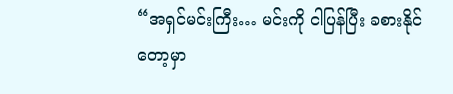“အရှင်မင်းကြီး… မင်းကို ငါပြန်ပြီး ခစားနိုင်တော့မှာ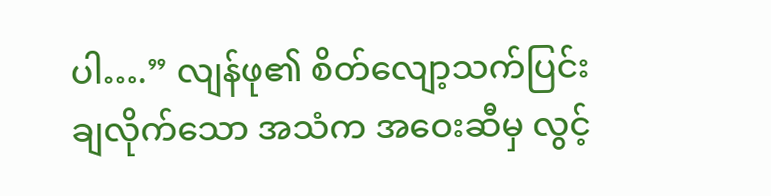ပါ….” လျန်ဖု၏ စိတ်လျော့သက်ပြင်းချလိုက်သော အသံက အဝေးဆီမှ လွင့်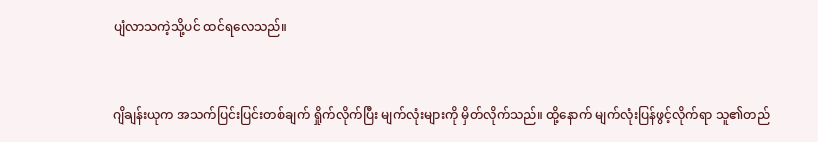ပျံလာသကဲ့သို့ပင် ထင်ရလေသည်။


ဂျိချန်းယုက အသက်ပြင်းပြင်းတစ်ချက် ရှိုက်လိုက်ပြီး မျက်လုံးများကို မှိတ်လိုက်သည်။ ထို့နောက် မျက်လုံးပြန်ဖွင့်လိုက်ရာ သူ၏တည်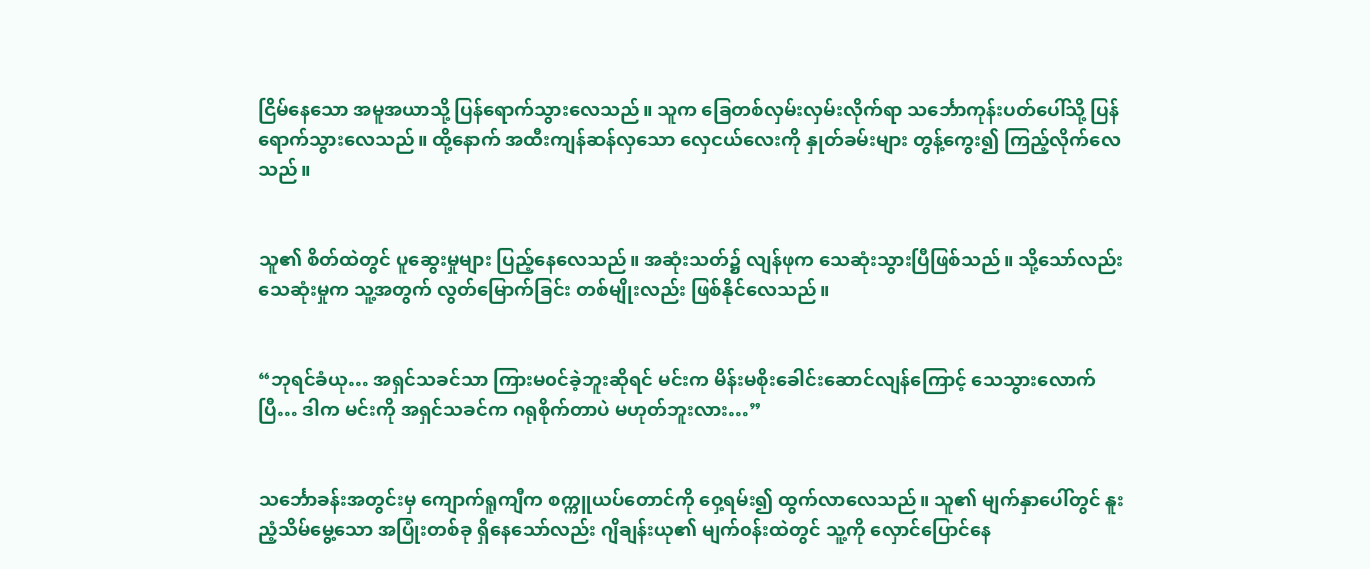ငြိမ်နေသော အမူအယာသို့ ပြန်ရောက်သွားလေသည်။ သူက ခြေတစ်လှမ်းလှမ်းလိုက်ရာ သင်္ဘောကုန်းပတ်ပေါ်သို့ ပြန်ရောက်သွားလေသည်။ ထို့နောက် အထီးကျန်ဆန်လှသော လှေငယ်လေးကို နှုတ်ခမ်းများ တွန့်ကွေး၍ ကြည့်လိုက်လေသည်။


သူ၏ စိတ်ထဲတွင် ပူဆွေးမှုများ ပြည့်နေလေသည်။ အဆုံးသတ်၌ လျန်ဖုက သေဆုံးသွားပြီဖြစ်သည်။ သို့သော်လည်း သေဆုံးမှုက သူ့အတွက် လွတ်မြောက်ခြင်း တစ်မျိုးလည်း ဖြစ်နိုင်လေသည်။


“ဘုရင်ခံယု… အရှင်သခင်သာ ကြားမ၀င်ခဲ့ဘူးဆိုရင် မင်းက မိန်းမစိုးခေါင်းဆောင်လျန်ကြောင့် သေသွားလောက်ပြီ… ဒါက မင်းကို အရှင်သခင်က ဂရုစိုက်တာပဲ မဟုတ်ဘူးလား…”


သင်္ဘောခန်းအတွင်းမှ ကျောက်ရူကျီက စက္ကူယပ်တောင်ကို ဝှေ့ရမ်း၍ ထွက်လာလေသည်။ သူ၏ မျက်နှာပေါ်တွင် နူးညံ့သိမ်မွေ့သော အပြုံးတစ်ခု ရှိနေသော်လည်း ဂျိချန်းယု၏ မျက်၀န်းထဲတွင် သူ့ကို လှောင်ပြောင်နေ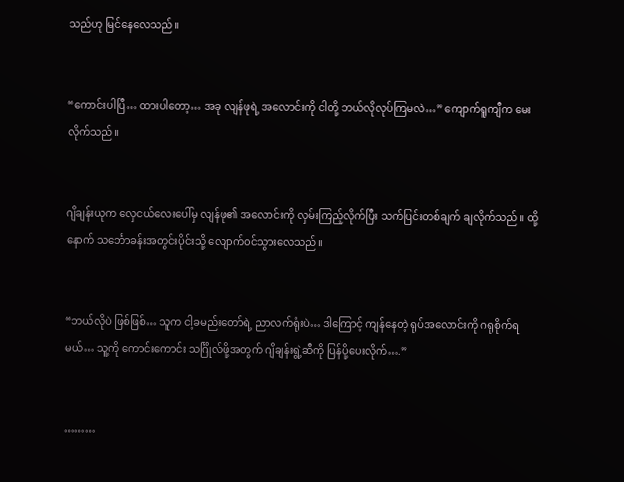သည်ဟု မြင်နေလေသည်။


“ကောင်းပါပြီ… ထားပါတော့… အခု လျန်ဖုရဲ့ အလောင်းကို ငါတို့ ဘယ်လိုလုပ်ကြမလဲ…” ကျောက်ရူကျီက မေးလိုက်သည်။


ဂျိချန်းယုက လှေငယ်လေးပေါ်မှ လျန်ဖု၏ အလောင်းကို လှမ်းကြည့်လိုက်ပြီး သက်ပြင်းတစ်ချက် ချလိုက်သည်။ ထို့နောက် သင်္ဘောခန်းအတွင်းပိုင်းသို့ လျောက်၀င်သွားလေသည်။


“ဘယ်လိုပဲ ဖြစ်ဖြစ်… သူက ငါ့ခမည်းတော်ရဲ့ ညာလက်ရုံးပဲ… ဒါကြောင့် ကျန်နေတဲ့ ရုပ်အလောင်းကို ဂရုစိုက်ရမယ်… သူ့ကို ကောင်းကောင်း သင်္ဂြိုလ်ဖို့အတွက် ဂျိချန်းရွဲ့ဆီကို ပြန်ပို့ပေးလိုက်….”


………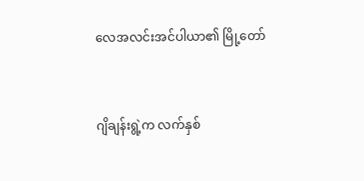လေအလင်းအင်ပါယာ၏ မြို့တော်


ဂျိချန်းရွဲ့က လက်နှစ်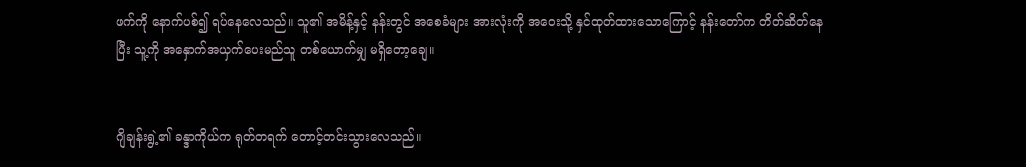ဖက်ကို နောက်ပစ်၍ ရပ်နေလေသည်။ သူ၏ အမိန့်နှင့် နန်းတွင် အစေခံများ အားလုံးကို အဝေးသို့ နှင်ထုတ်ထားသောကြောင့် နန်းတော်က တိတ်ဆိတ်နေပြီး သူ့ကို အနှောက်အယှက်ပေးမည်သူ တစ်ယောက်မျှ မရှိတော့ချေ။


ဂျိချန်းရွဲ့၏ ခန္ဒာကိုယ်က ရုတ်တရက် တောင့်တင်းသွားလေသည်။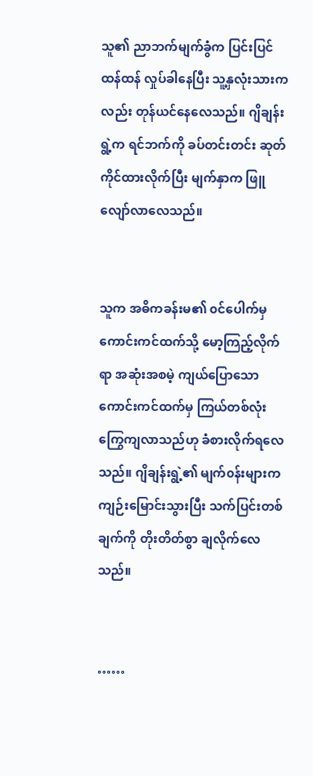သူ၏ ညာဘက်မျက်ခွံက ပြင်းပြင်ထန်ထန် လှုပ်ခါနေပြီး သူ့နှလုံးသားကလည်း တုန်ယင်နေလေသည်။ ဂျိချန်းရွဲ့က ရင်ဘက်ကို ခပ်တင်းတင်း ဆုတ်ကိုင်ထားလိုက်ပြီး မျက်နှာက ဖြူလျော်လာလေသည်။


သူက အဓိကခန်းမ၏ ၀င်ပေါက်မှ ကောင်းကင်ထက်သို့ မော့ကြည့်လိုက်ရာ အဆုံးအစမဲ့ ကျယ်ပြောသော ကောင်းကင်ထက်မှ ကြယ်တစ်လုံး ကြွေကျလာသည်ဟု ခံစားလိုက်ရလေသည်။ ဂျိချန်းရွဲ့၏ မျက်၀န်းများက ကျဉ်းမြောင်းသွားပြီး သက်ပြင်းတစ်ချက်ကို တိုးတိတ်စွာ ချလိုက်လေသည်။


……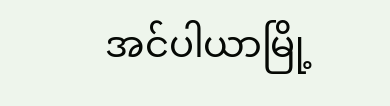အင်ပါယာမြို့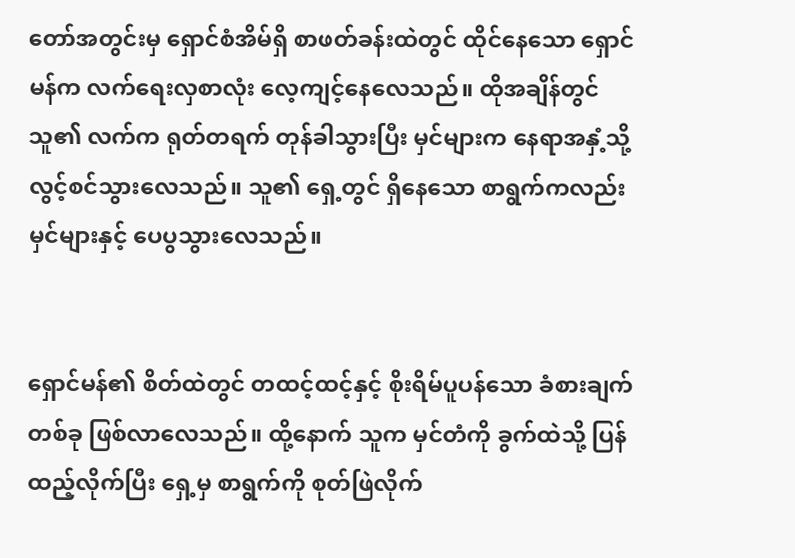တော်အတွင်းမှ ရှောင်စံအိမ်ရှိ စာဖတ်ခန်းထဲတွင် ထိုင်နေသော ရှောင်မန်က လက်ရေးလှစာလုံး လေ့ကျင့်နေလေသည်။ ထိုအချိန်တွင် သူ၏ လက်က ရုတ်တရက် တုန်ခါသွားပြီး မှင်များက နေရာအနှံ့သို့ လွင့်စင်သွားလေသည်။ သူ၏ ရှေ့တွင် ရှိနေသော စာရွက်ကလည်း မှင်များနှင့် ပေပွသွားလေသည်။


ရှောင်မန်၏ စိတ်ထဲတွင် တထင့်ထင့်နှင့် စိုးရိမ်ပူပန်သော ခံစားချက်တစ်ခု ဖြစ်လာလေသည်။ ထို့နောက် သူက မှင်တံကို ခွက်ထဲသို့ ပြန်ထည့်လိုက်ပြီး ရှေ့မှ စာရွက်ကို စုတ်ဖြဲလိုက်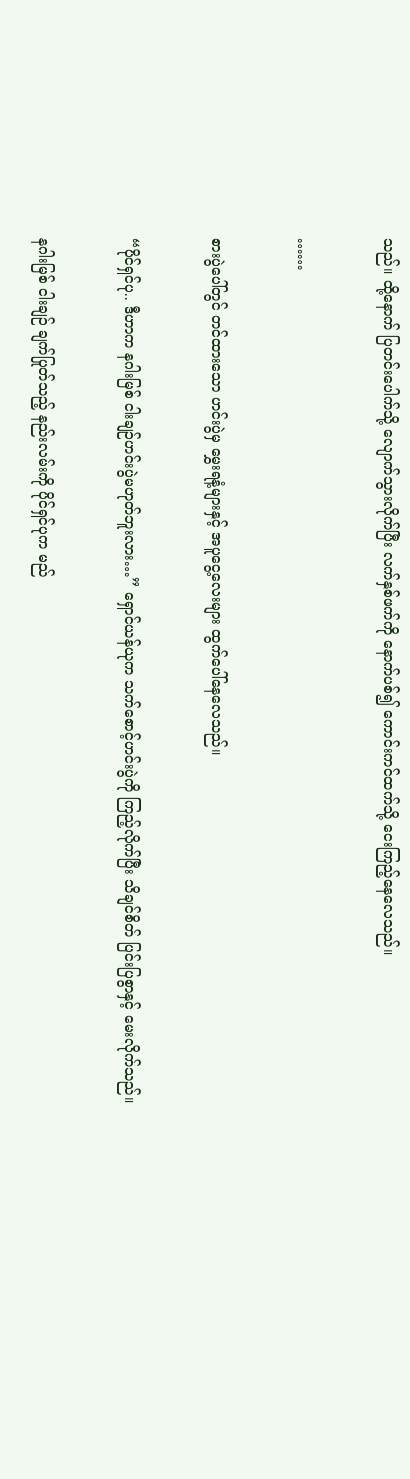သည်။ ထို့နောက် ပြတင်းပေါက်သို့ လျောက်သွားလိုက်ပြီး လက်နှစ်ဖက်ကို နောက်ပစ်၍ ကောင်းကင်ထက်သို့ ငေးကြည့်နေလေသည်။


……


စားပွဲပေါ်တွင် တင်ထားသော ဟင်းပွဲမှ မွှေးရနံ့များနှင့် အပူငွေ့လေးများ ထွက်ပေါ်နေလေသည်။


“ပိုင်ရှင်ပု.. ဒီဟာက နဂါးမြစ် ငါးချဉ်ဟင်းပွဲမဟုတ်ဘူးလား…” ရှောင်ယန်ယုက သက်စောင့်ဟင်းပွဲကို ကြည့်လိုက်ပြီး သိချင်စိတ် ပြင်းပြစွာနှင့် မေးလိုက်သည်။


နဂါးမြစ် ငါးချဉ် ချက်ပြုတ်သည့် နည်းလမ်းကို ပိုင်ရှင်ပုက မည်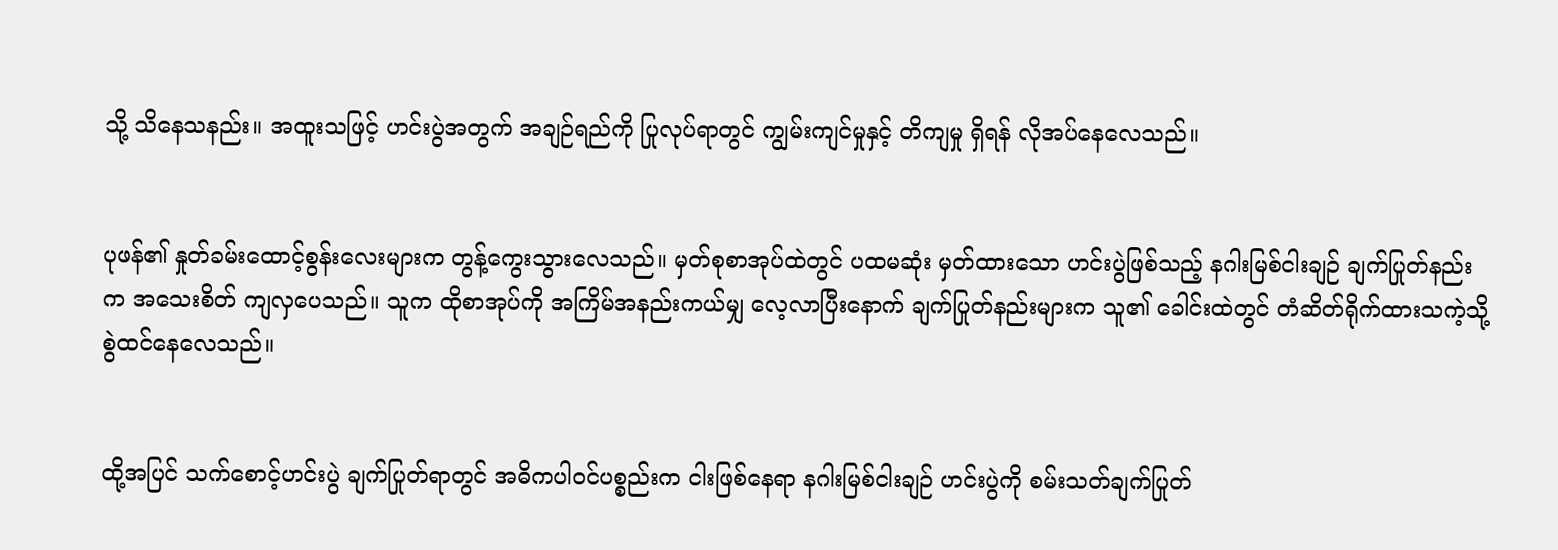သို့ သိနေသနည်း။ အထူးသဖြင့် ဟင်းပွဲအတွက် အချဉ်ရည်ကို ပြုလုပ်ရာတွင် ကျွမ်းကျင်မှုနှင့် တိကျမှု ရှိရန် လိုအပ်နေလေသည်။


ပုဖန်၏ နှုတ်ခမ်းထောင့်စွန်းလေးများက တွန့်ကွေးသွားလေသည်။ မှတ်စုစာအုပ်ထဲတွင် ပထမဆုံး မှတ်ထားသော ဟင်းပွဲဖြစ်သည့် နဂါးမြစ်ငါးချဉ် ချက်ပြုတ်နည်းက အသေးစိတ် ကျလှပေသည်။ သူက ထိုစာအုပ်ကို အကြိမ်အနည်းကယ်မျှ လေ့လာပြီးနောက် ချက်ပြုတ်နည်းများက သူ၏ ခေါင်းထဲတွင် တံဆိတ်ရိုက်ထားသကဲ့သို့ စွဲထင်နေလေသည်။


ထို့အပြင် သက်စောင့်ဟင်းပွဲ ချက်ပြုတ်ရာတွင် အဓိကပါ၀င်ပစ္စည်းက ငါးဖြစ်နေရာ နဂါးမြစ်ငါးချဉ် ဟင်းပွဲကို စမ်းသတ်ချက်ပြုတ်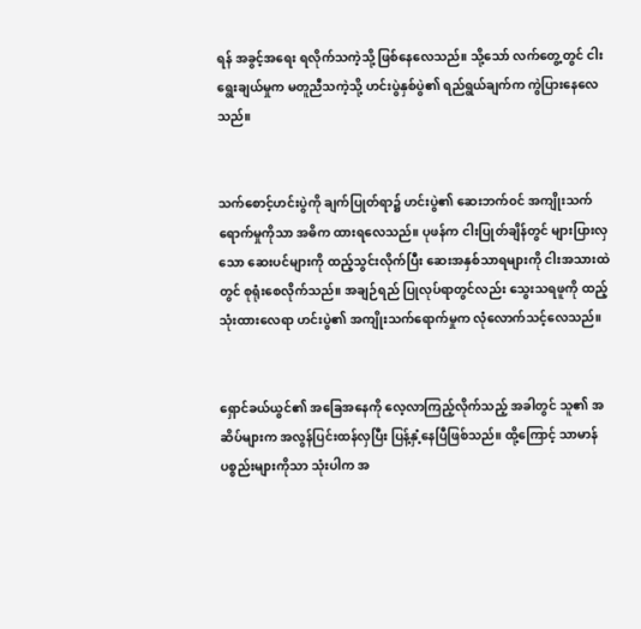ရန် အခွင့်အရေး ရလိုက်သကဲ့သို့ ဖြစ်နေလေသည်။ သို့သော် လက်တွေ့တွင် ငါးရွေးချယ်မှုက မတူညီသကဲ့သို့ ဟင်းပွဲနှစ်ပွဲ၏ ရည်ရွယ်ချက်က ကွဲပြားနေလေသည်။


သက်စောင့်ဟင်းပွဲကို ချက်ပြုတ်ရာ၌ ဟင်းပွဲ၏ ဆေးဘက်၀င် အကျိုးသက်ရောက်မှုကိုသာ အဓိက ထားရလေသည်။ ပုဖန်က ငါးပြုတ်ချိန်တွင် များပြားလှသော ဆေးပင်များကို ထည့်သွင်းလိုက်ပြီး ဆေးအနှစ်သာရများကို ငါးအသားထဲတွင် စုရုံးစေလိုက်သည်။ အချဉ်ရည် ပြုလုပ်ရာတွင်လည်း သွေးသရဖူကို ထည့်သုံးထားလေရာ ဟင်းပွဲ၏ အကျိုးသက်ရောက်မှုက လုံလောက်သင့်လေသည်။


ရှောင်ခယ်ယွင်၏ အခြေအနေကို လေ့လာကြည့်လိုက်သည့် အခါတွင် သူ၏ အဆိပ်များက အလွန်ပြင်းထန်လှပြီး ပြန့်နှံ့နေပြီဖြစ်သည်။ ထို့ကြောင့် သာမာန် ပစ္စည်းများကိုသာ သုံးပါက အ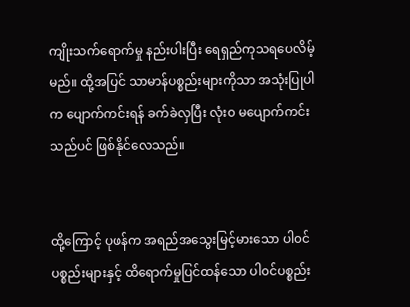ကျိုးသက်ရောက်မှု နည်းပါးပြီး ရေရှည်ကုသရပေလိမ့်မည်။ ထို့အပြင် သာမာန်ပစ္စည်းများကိုသာ အသုံးပြုပါက ပျောက်ကင်းရန် ခက်ခဲလှပြီး လုံး၀ မပျောက်ကင်းသည်ပင် ဖြစ်နိုင်လေသည်။


ထို့ကြောင့် ပုဖန်က အရည်အသွေးမြင့်မားသော ပါ၀င်ပစ္စည်းများနှင့် ထိရောက်မှုပြင်ထန်သော ပါ၀င်ပစ္စည်း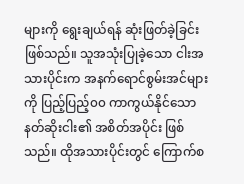များကို ရွေးချယ်ရန် ဆုံးဖြတ်ခဲ့ခြင်း ဖြစ်သည်။ သူအသုံးပြုခဲ့သော ငါးအသားပိုင်းက အနက်ရောင်စွမ်းအင်များကို ပြည့်ပြည့်၀၀ ကာကွယ်နိုင်သော နတ်ဆိုးငါး၏ အစိတ်အပိုင်း ဖြစ်သည်။ ထိုအသားပိုင်းတွင် ကြောက်စ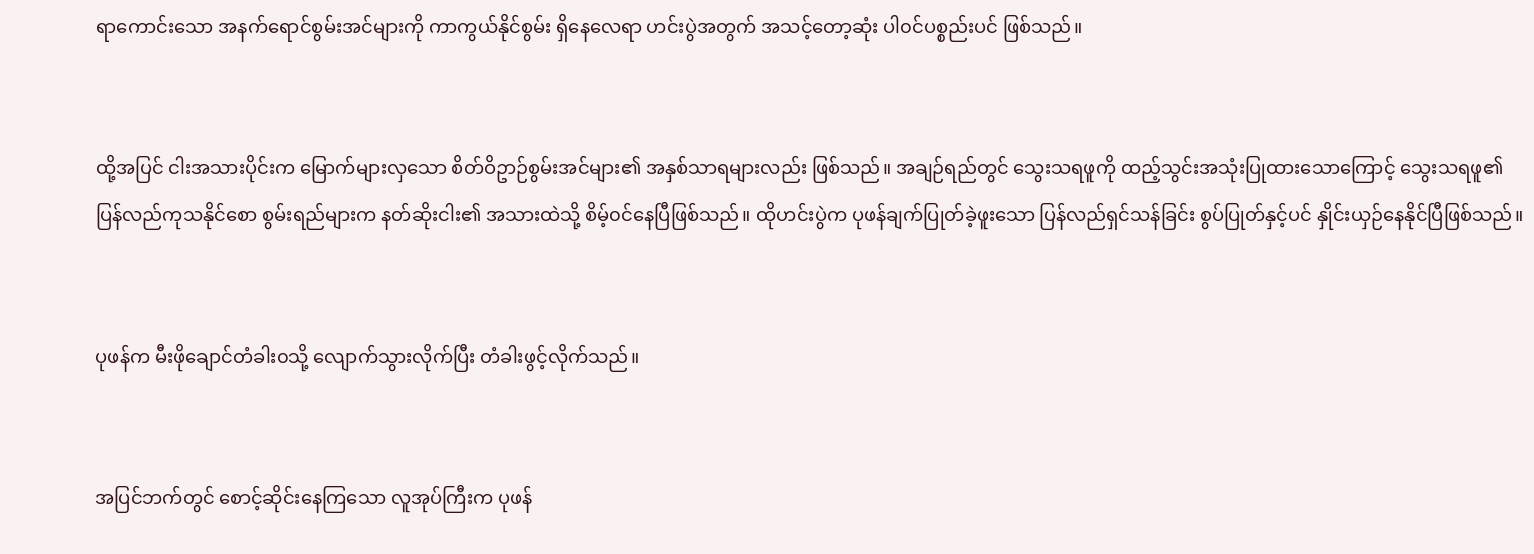ရာကောင်းသော အနက်ရောင်စွမ်းအင်များကို ကာကွယ်နိုင်စွမ်း ရှိနေလေရာ ဟင်းပွဲအတွက် အသင့်တော့ဆုံး ပါ၀င်ပစ္စည်းပင် ဖြစ်သည်။


ထို့အပြင် ငါးအသားပိုင်းက မြောက်များလှသော စိတ်ဝိဥာဉ်စွမ်းအင်များ၏ အနှစ်သာရများလည်း ဖြစ်သည်။ အချဉ်ရည်တွင် သွေးသရဖူကို ထည့်သွင်းအသုံးပြုထားသောကြောင့် သွေးသရဖူ၏ ပြန်လည်ကုသနိုင်စော စွမ်းရည်များက နတ်ဆိုးငါး၏ အသားထဲသို့ စိမ့်၀င်နေပြီဖြစ်သည်။ ထိုဟင်းပွဲက ပုဖန်ချက်ပြုတ်ခဲ့ဖူးသော ပြန်လည်ရှင်သန်ခြင်း စွပ်ပြုတ်နှင့်ပင် နှိုင်းယှဉ်နေနိုင်ပြီဖြစ်သည်။


ပုဖန်က မီးဖိုချောင်တံခါး၀သို့ လျောက်သွားလိုက်ပြီး တံခါးဖွင့်လိုက်သည်။


အပြင်ဘက်တွင် စောင့်ဆိုင်းနေကြသော လူအုပ်ကြီးက ပုဖန်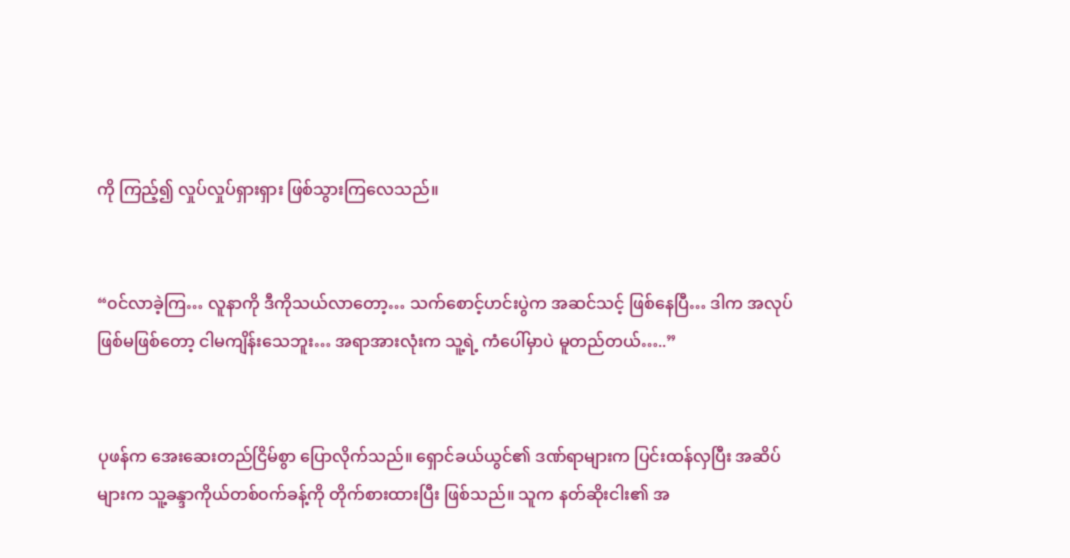ကို ကြည့်၍ လှုပ်လှုပ်ရှားရှား ဖြစ်သွားကြလေသည်။


“၀င်လာခဲ့ကြ… လူနာကို ဒီကိုသယ်လာတော့… သက်စောင့်ဟင်းပွဲက အဆင်သင့် ဖြစ်နေပြီ… ဒါက အလုပ်ဖြစ်မဖြစ်တော့ ငါမကျိန်းသေဘူး… အရာအားလုံးက သူ့ရဲ့ ကံပေါ်မှာပဲ မူတည်တယ်…..”


ပုဖန်က အေးဆေးတည်ငြိမ်စွာ ပြောလိုက်သည်။ ရှောင်ခယ်ယွင်၏ ဒဏ်ရာများက ပြင်းထန်လှပြီး အဆိပ်များက သူ့ခန္ဒာကိုယ်တစ်၀က်ခန့်ကို တိုက်စားထားပြီး ဖြစ်သည်။ သူက နတ်ဆိုးငါး၏ အ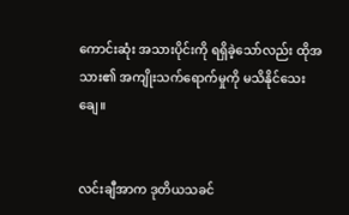ကောင်းဆုံး အသားပိုင်းကို ရရှိခဲ့သော်လည်း ထိုအသား၏ အကျိုးသက်ရောက်မှုကို မသိနိုင်သေးချေ။


လင်းချီအာက ဒုတိယသခင်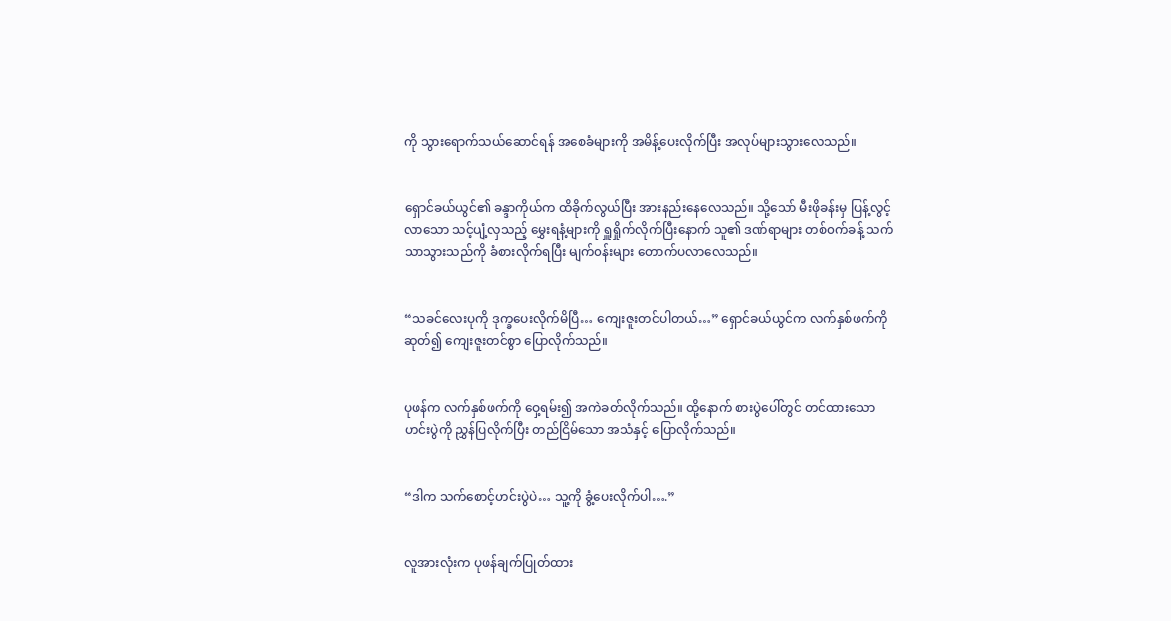ကို သွားရောက်သယ်ဆောင်ရန် အစေခံများကို အမိန့်ပေးလိုက်ပြီး အလုပ်များသွားလေသည်။


ရှောင်ခယ်ယွင်၏ ခန္ဒာကိုယ်က ထိခိုက်လွယ်ပြီး အားနည်းနေလေသည်။ သို့သော် မီးဖိုခန်းမှ ပြန့်လွင့်လာသော သင့်ပျံ့လှသည့် မွှေးရနံ့များကို ရှူရှိုက်လိုက်ပြီးနောက် သူ၏ ဒဏ်ရာများ တစ်၀က်ခန့် သက်သာသွားသည်ကို ခံစားလိုက်ရပြီး မျက်၀န်းများ တောက်ပလာလေသည်။


“သခင်လေးပုကို ဒုက္ခပေးလိုက်မိပြီ… ကျေးဇူးတင်ပါတယ်…” ရှောင်ခယ်ယွင်က လက်နှစ်ဖက်ကို ဆုတ်၍ ကျေးဇူးတင်စွာ ပြောလိုက်သည်။


ပုဖန်က လက်နှစ်ဖက်ကို ဝှေ့ရမ်း၍ အကဲခတ်လိုက်သည်။ ထို့နောက် စားပွဲပေါ်တွင် တင်ထားသော ဟင်းပွဲကို ညွှန်ပြလိုက်ပြီး တည်ငြိမ်သော အသံနှင့် ပြောလိုက်သည်။


“ဒါက သက်စောင့်ဟင်းပွဲပဲ… သူ့ကို ခွံ့ပေးလိုက်ပါ….”


လူအားလုံးက ပုဖန်ချက်ပြုတ်ထား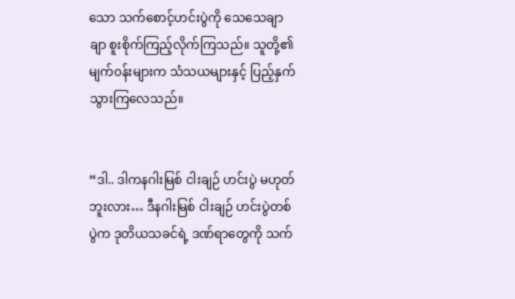သော သက်စောင့်ဟင်းပွဲကို သေသေချာချာ စူးစိုက်ကြည့်လိုက်ကြသည်။ သူတို့၏ မျက်၀န်းများက သံသယများနှင့် ပြည့်နှက်သွားကြလေသည်။


“ဒါ.. ဒါကနဂါးမြစ် ငါးချဉ် ဟင်းပွဲ မဟုတ်ဘူးလား… ဒီနဂါးမြစ် ငါးချဉ် ဟင်းပွဲတစ်ပွဲက ဒုတိယသခင်ရဲ့ ဒဏ်ရာတွေကို သက်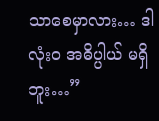သာစေမှာလား… ဒါလုံး၀ အဓိပ္ပါယ် မရှိဘူး…”